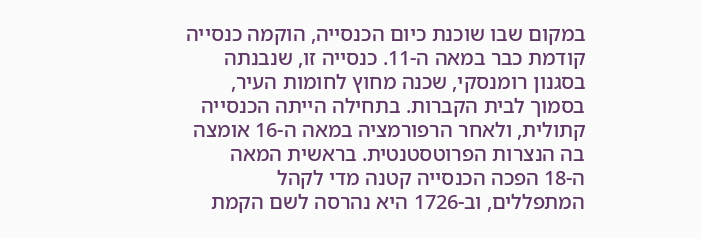במקום שבו שוכנת כיום הכנסייה, הוקמה כנסייה קודמת כבר במאה ה-11. כנסייה זו, שנבנתה בסגנון רומנסקי, שכנה מחוץ לחומות העיר, בסמוך לבית הקברות. בתחילה הייתה הכנסייה קתולית, ולאחר הרפורמציה במאה ה-16 אומצה בה הנצרות הפרוטסטנטית. בראשית המאה ה-18 הפכה הכנסייה קטנה מדי לקהל המתפללים, וב-1726 היא נהרסה לשם הקמת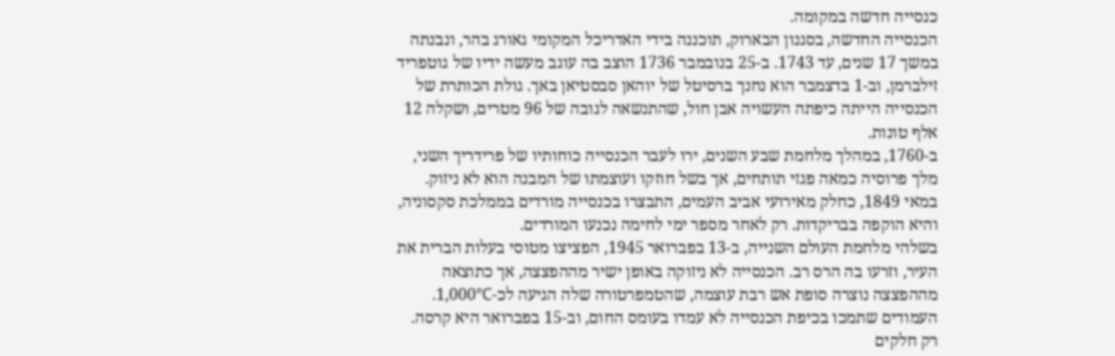כנסייה חדשה במקומה.
הכנסייה החדשה, בסגנון הבארוק, תוכננה בידי האדריכל המקומי גאורג בהר, ונבנתה במשך 17 שנים, עד 1743. ב-25 בנובמבר 1736 הוצב בה עוגב מעשה ידיו של גוטפריד זילברמן, וב-1 בדצמבר הוא נחנך ברסיטל של יוהאן סבסטיאן באך. גולת הכותרת של הכנסייה הייתה כיפתה העשויה אבן חול, שהתנשאה לגובה של 96 מטרים, ושקלה 12 אלף טונות.
ב-1760, במהלך מלחמת שבע השנים, ירו לעבר הכנסייה כוחותיו של פרידריך השני, מלך פרוסיה כמאה פגזי תותחים, אך בשל חוזקו ועוצמתו של המבנה הוא לא ניזוק. במאי 1849, כחלק מאירועי אביב העמים, התבצרו בכנסייה מורדים בממלכת סקסוניה, והיא הוקפה בבריקדות. רק לאחר מספר ימי לחימה נכנעו המורדים.
בשלהי מלחמת העולם השנייה, ב-13 בפברואר 1945, הפציצו מטוסי בעלות הברית את העיר, וזרעו בה הרס רב. הכנסייה לא ניזוקה באופן ישיר מההפצצה, אך כתוצאה מההפצצה נוצרה סופת אש רבת עוצמה, שהטמפרטורה שלה הגיעה לכ-1,000°C. העמודים שתמכו בכיפת הכנסייה לא עמדו בעומס החום, וב-15 בפברואר היא קרסה. רק חלקים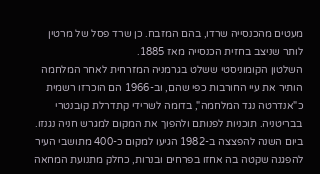מעטים מהכנסייה שרדו, בהם המזבח. כן שרד פסל של מרטין לותר שניצב בחזית הכנסייה מאז 1885.
השלטון הקומוניסטי ששלט בגרמניה המזרחית לאחר המלחמה הותיר את עיי החורבות כפי שהם, וב-1966 הם הוכרזו רשמית כ"אנדרטה נגד המלחמה", בדומה לשרידי קתדרלת קובנטרי בבריטניה. תוכניות לפנותם ולהפוך את המקום למגרש חניה נגנזו. ביום השנה להפצצה ב-1982 הגיעו למקום כ-400 מתושבי העיר להפגנה שקטה בה אחזו בפרחים ובנרות, כחלק מתנועת המחאה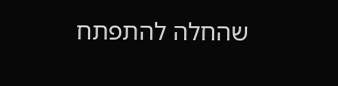שהחלה להתפתח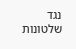נגד שלטונות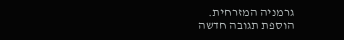גרמניה המזרחית.
הוספת תגובה חדשה